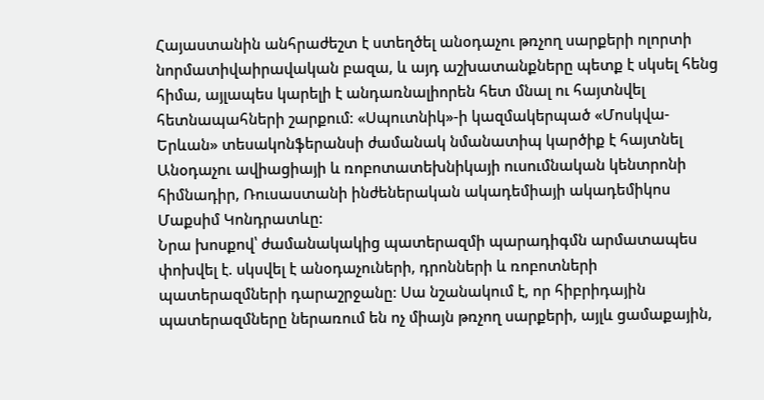Հայաստանին անհրաժեշտ է ստեղծել անօդաչու թռչող սարքերի ոլորտի նորմատիվաիրավական բազա, և այդ աշխատանքները պետք է սկսել հենց հիմա, այլապես կարելի է անդառնալիորեն հետ մնալ ու հայտնվել հետնապահների շարքում։ «Սպուտնիկ»-ի կազմակերպած «Մոսկվա-Երևան» տեսակոնֆերանսի ժամանակ նմանատիպ կարծիք է հայտնել Անօդաչու ավիացիայի և ռոբոտատեխնիկայի ուսումնական կենտրոնի հիմնադիր, Ռուսաստանի ինժեներական ակադեմիայի ակադեմիկոս Մաքսիմ Կոնդրատևը։
Նրա խոսքով՝ ժամանակակից պատերազմի պարադիգմն արմատապես փոխվել է. սկսվել է անօդաչուների, դրոնների և ռոբոտների պատերազմների դարաշրջանը։ Սա նշանակում է, որ հիբրիդային պատերազմները ներառում են ոչ միայն թռչող սարքերի, այլև ցամաքային,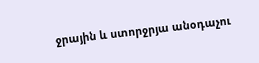ջրային և ստորջրյա անօդաչու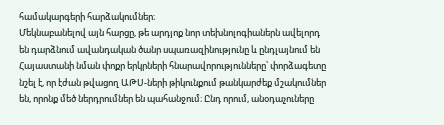համակարգերի հարձակումներ։
Մեկնաբանելով այն հարցը, թե արդյոք նոր տեխնոլոգիաներն ավելորդ են դարձնում ավանդական ծանր սպառազինությունը և ընդլայնում են Հայաստանի նման փոքր երկրների հնարավորությունները՝ փորձագետը նշել է, որ էժան թվացող ԱԹՍ-ների թիկունքում թանկարժեք մշակումներ են, որոնք մեծ ներդրումներ են պահանջում։ Ընդ որում, անօդաչուները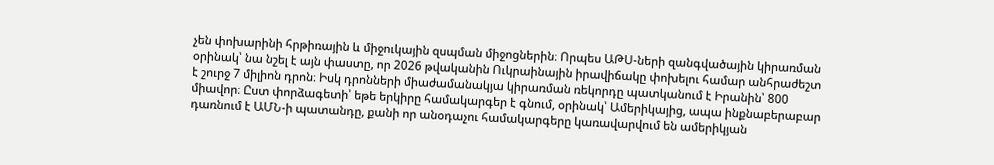չեն փոխարինի հրթիռային և միջուկային զսպման միջոցներին։ Որպես ԱԹՍ-ների զանգվածային կիրառման օրինակ՝ նա նշել է այն փաստը, որ 2026 թվականին Ուկրաինային իրավիճակը փոխելու համար անհրաժեշտ է շուրջ 7 միլիոն դրոն։ Իսկ դրոնների միաժամանակյա կիրառման ռեկորդը պատկանում է Իրանին՝ 800 միավոր։ Ըստ փորձագետի՝ եթե երկիրը համակարգեր է գնում, օրինակ՝ Ամերիկայից, ապա ինքնաբերաբար դառնում է ԱՄՆ-ի պատանդը, քանի որ անօդաչու համակարգերը կառավարվում են ամերիկյան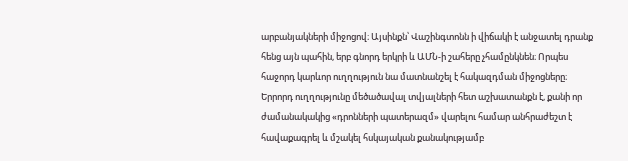արբանյակների միջոցով։ Այսինքն՝ Վաշինգտոնն ի վիճակի է անջատել դրանք հենց այն պահին, երբ գնորդ երկրի և ԱՄՆ-ի շահերը չհամընկնեն։ Որպես հաջորդ կարևոր ուղղություն նա մատնանշել է հակազդման միջոցները։ Երրորդ ուղղությունը մեծածավալ տվյալների հետ աշխատանքն է, քանի որ ժամանակակից «դրոնների պատերազմ» վարելու համար անհրաժեշտ է հավաքագրել և մշակել հսկայական քանակությամբ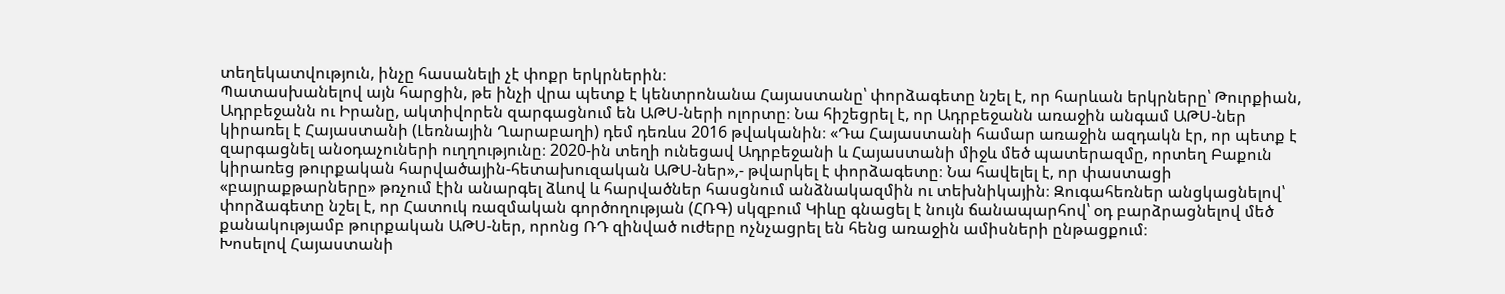տեղեկատվություն, ինչը հասանելի չէ փոքր երկրներին։
Պատասխանելով այն հարցին, թե ինչի վրա պետք է կենտրոնանա Հայաստանը՝ փորձագետը նշել է, որ հարևան երկրները՝ Թուրքիան, Ադրբեջանն ու Իրանը, ակտիվորեն զարգացնում են ԱԹՍ-ների ոլորտը։ Նա հիշեցրել է, որ Ադրբեջանն առաջին անգամ ԱԹՍ-ներ կիրառել է Հայաստանի (Լեռնային Ղարաբաղի) դեմ դեռևս 2016 թվականին։ «Դա Հայաստանի համար առաջին ազդակն էր, որ պետք է զարգացնել անօդաչուների ուղղությունը։ 2020-ին տեղի ունեցավ Ադրբեջանի և Հայաստանի միջև մեծ պատերազմը, որտեղ Բաքուն կիրառեց թուրքական հարվածային-հետախուզական ԱԹՍ-ներ»,- թվարկել է փորձագետը։ Նա հավելել է, որ փաստացի «բայրաքթարները» թռչում էին անարգել ձևով և հարվածներ հասցնում անձնակազմին ու տեխնիկային։ Զուգահեռներ անցկացնելով՝ փորձագետը նշել է, որ Հատուկ ռազմական գործողության (ՀՌԳ) սկզբում Կիևը գնացել է նույն ճանապարհով՝ օդ բարձրացնելով մեծ քանակությամբ թուրքական ԱԹՍ-ներ, որոնց ՌԴ զինված ուժերը ոչնչացրել են հենց առաջին ամիսների ընթացքում։
Խոսելով Հայաստանի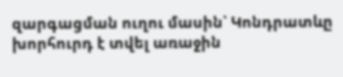զարգացման ուղու մասին՝ Կոնդրատևը խորհուրդ է տվել առաջին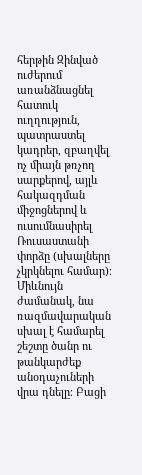հերթին Զինված ուժերում առանձնացնել հատուկ ուղղություն, պատրաստել կադրեր, զբաղվել ոչ միայն թռչող սարքերով, այլև հակազդման միջոցներով և ուսումնասիրել Ռուսաստանի փորձը (սխալները չկրկնելու համար)։ Միևնույն ժամանակ, նա ռազմավարական սխալ է համարել շեշտը ծանր ու թանկարժեք անօդաչուների վրա դնելը։ Բացի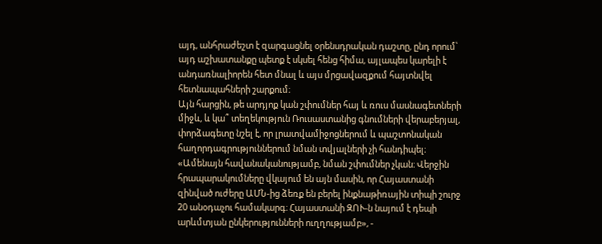այդ, անհրաժեշտ է զարգացնել օրենսդրական դաշտը, ընդ որում՝ այդ աշխատանքը պետք է սկսել հենց հիմա, այլապես կարելի է անդառնալիորեն հետ մնալ և այս մրցավազքում հայտնվել հետնապահների շարքում։
Այն հարցին, թե արդյոք կան շփումներ հայ և ռուս մասնագետների միջև, և կա՞ տեղեկություն Ռուսաստանից գնումների վերաբերյալ, փորձագետը նշել է, որ լրատվամիջոցներում և պաշտոնական հաղորդագրություններում նման տվյալների չի հանդիպել։ «Ամենայն հավանականությամբ, նման շփումներ չկան։ Վերջին հրապարակումները վկայում են այն մասին, որ Հայաստանի զինված ուժերը ԱՄՆ-ից ձեռք են բերել ինքնաթիռային տիպի շուրջ 20 անօդաչու համակարգ։ Հայաստանի ԶՈՒ-ն նայում է դեպի արևմտյան ընկերությունների ուղղությամբ», -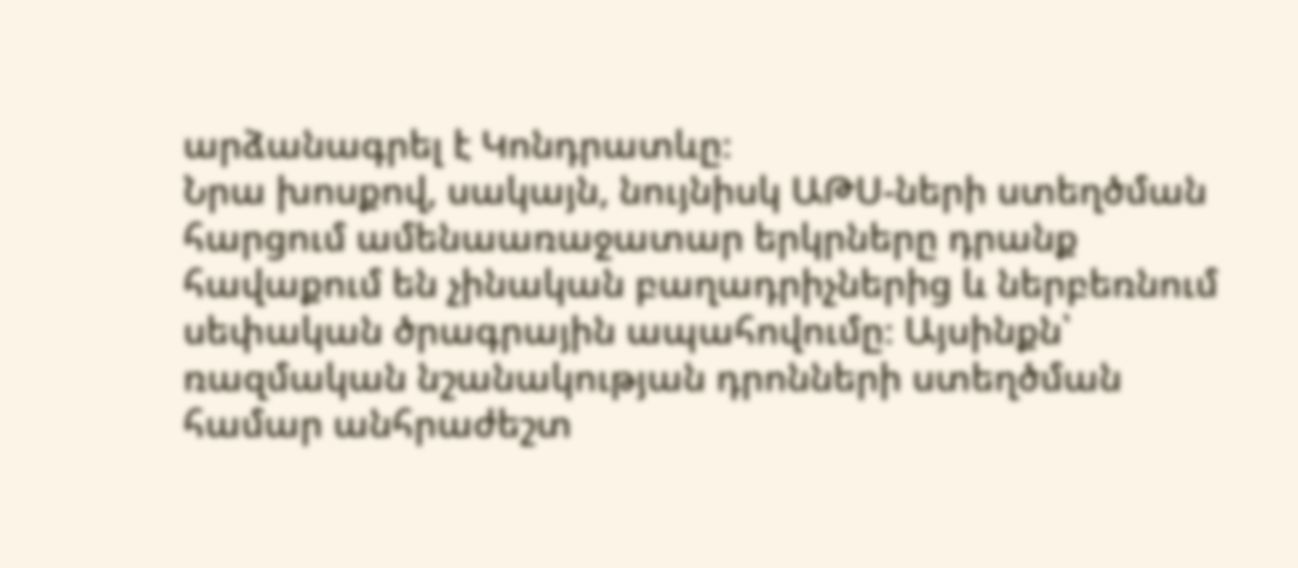արձանագրել է Կոնդրատևը։
Նրա խոսքով, սակայն, նույնիսկ ԱԹՍ-ների ստեղծման հարցում ամենաառաջատար երկրները դրանք հավաքում են չինական բաղադրիչներից և ներբեռնում սեփական ծրագրային ապահովումը։ Այսինքն՝ ռազմական նշանակության դրոնների ստեղծման համար անհրաժեշտ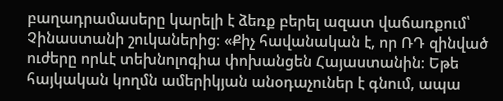բաղադրամասերը կարելի է ձեռք բերել ազատ վաճառքում՝ Չինաստանի շուկաներից։ «Քիչ հավանական է, որ ՌԴ զինված ուժերը որևէ տեխնոլոգիա փոխանցեն Հայաստանին։ Եթե հայկական կողմն ամերիկյան անօդաչուներ է գնում, ապա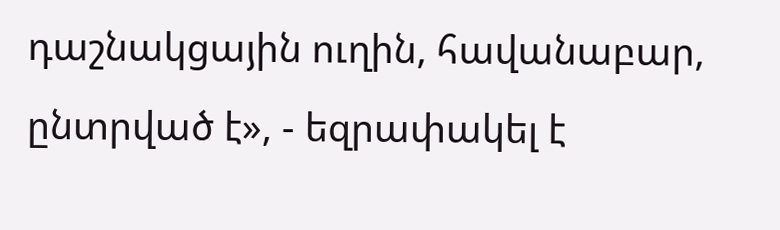դաշնակցային ուղին, հավանաբար, ընտրված է», - եզրափակել է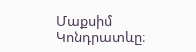Մաքսիմ Կոնդրատևը։